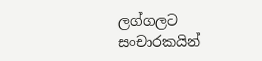ලග්ගලට සංචාරකයින්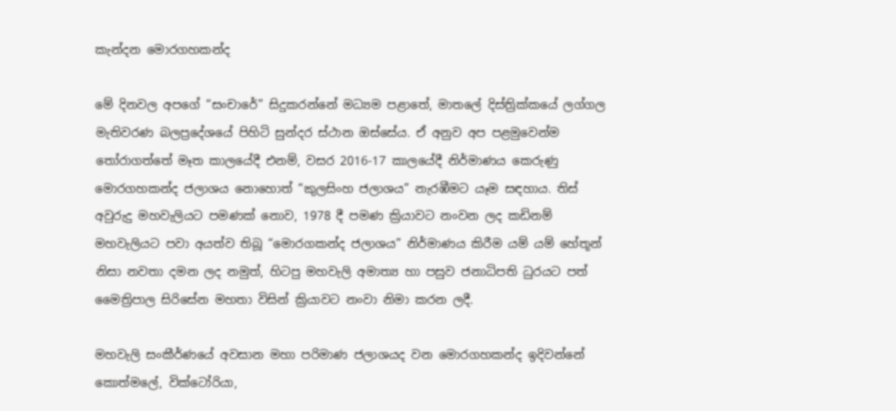කැන්දන මොරගහකන්ද

මේ දිනවල අපගේ “සංචාරේ” සිදුකරන්නේ මධ්‍යම පළාතේ, මාතලේ දිස්ත්‍රික්කයේ ලග්ගල මැතිවරණ බලප්‍රදේශයේ පිහිටි සුන්දර ස්ථාන ඔස්සේය. ඒ අනුව අප පළමුවෙන්ම තෝරාගත්තේ මෑත කාලයේදී එනම්, වසර 2016-17 කාලයේදී නිර්මාණය කෙරුණු මොරගහකන්ද ජලාශය නොහොත් “කුලසිංහ ජලාශය” නැරඹීමට යෑම සඳහාය. තිස් අවුරුදු මහවැලියට පමණක් නොව, 1978 දී පමණ ක්‍රියාවට නංවන ලද කඩිනම් මහවැලියට පවා අයත්ව තිබූ “මොරගකන්ද ජලාශය” නිර්මාණය කිරීම යම් යම් හේතූන් නිසා නවතා දමන ලද නමුත්, හිටපු මහවැලි අමාත්‍ය හා පසුව ජනාධිපති ධුරයට පත් මෛත්‍රිපාල සිරිසේන මහතා විසින් ක්‍රියාවට නංවා නිමා කරන ලදී.

මහවැලි සංකීර්ණයේ අවසාන මහා පරිමාණ ජලාශයද වන මොරගහකන්ද ඉදිවන්නේ කොත්මලේ, වික්ටෝරියා,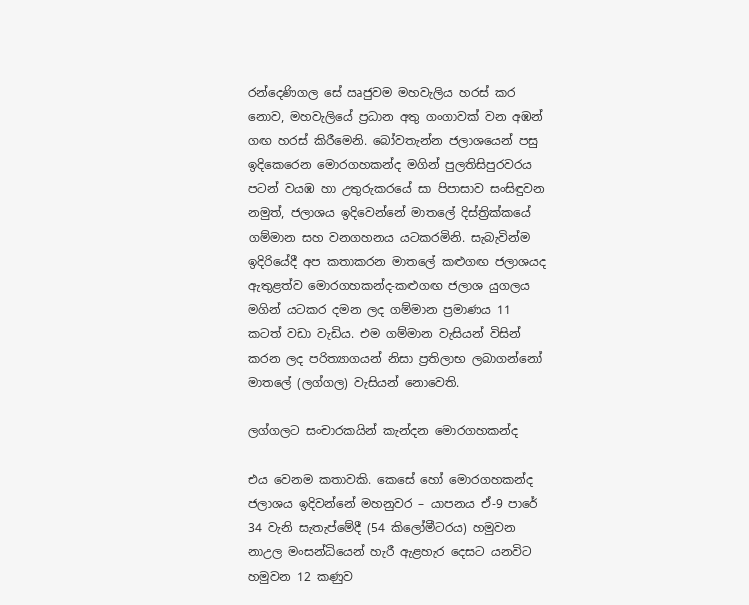රන්දෙණිගල සේ ඍජුවම මහවැලිය හරස් කර නොව, මහවැලියේ ප්‍රධාන අතු ගංගාවක් වන අඹන් ගඟ හරස් කිරීමෙනි. බෝවතැන්න ජලාශයෙන් පසු ඉදිකෙරෙන මොරගහකන්ද මගින් පුලතිසිපුරවරය පටන් වයඹ හා උතුරුකරයේ සා පිපාසාව සංසිඳුවන නමුත්, ජලාශය ඉදිවෙන්නේ මාතලේ දිස්ත්‍රික්කයේ ගම්මාන සහ වනගහනය යටකරමිනි. සැබැවින්ම ඉදිරියේදී අප කතාකරන මාතලේ කළුගඟ ජලාශයද ඇතුළත්ව මොරගහකන්ද-කළුගඟ ජලාශ යුගලය මගින් යටකර දමන ලද ගම්මාන ප්‍රමාණය 11 කටත් වඩා වැඩිය. එම ගම්මාන වැසියන් විසින් කරන ලද පරිත්‍යාගයන් නිසා ප්‍රතිලාභ ලබාගන්නෝ මාතලේ (ලග්ගල) වැසියන් නොවෙති.

ලග්ගලට සංචාරකයින් කැන්දන මොරගහකන්ද

එය වෙනම කතාවකි. කෙසේ හෝ මොරගහකන්ද ජලාශය ඉදිවන්නේ මහනුවර – යාපනය ඒ-9 පාරේ 34 වැනි සැතැප්මේදී (54 කිලෝමීටරය) හමුවන නාඋල මංසන්ධියෙන් හැරී ඇළහැර දෙසට යනවිට හමුවන 12 කණුව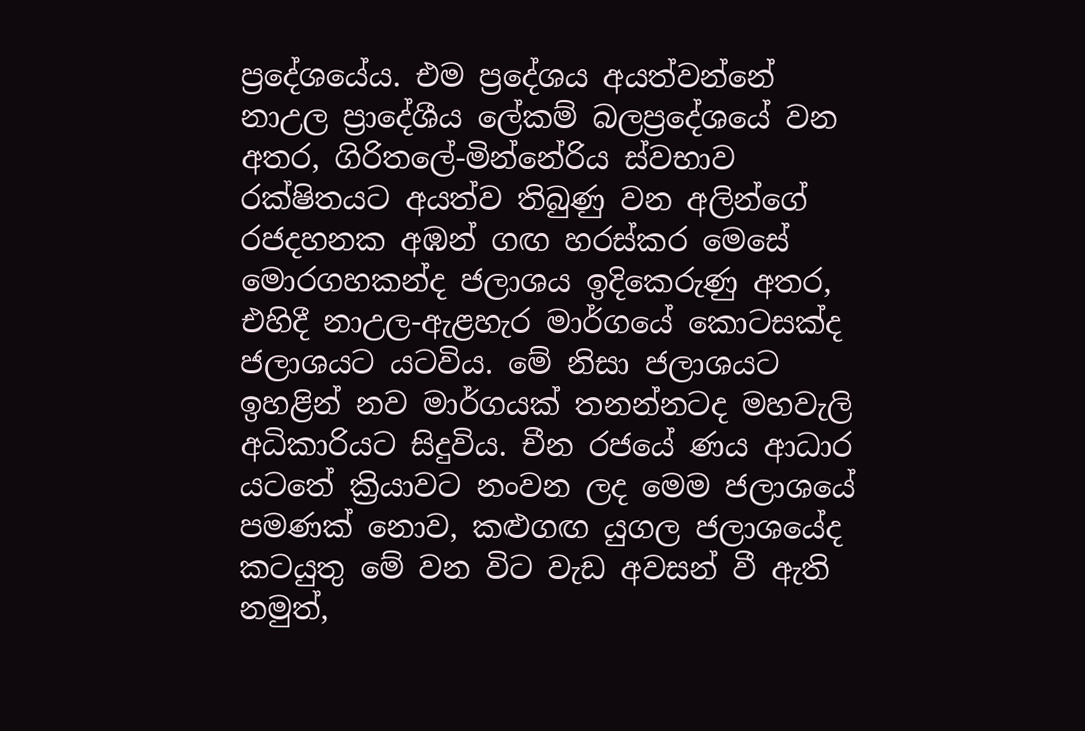ප්‍රදේශයේය. එම ප්‍රදේශය අයත්වන්නේ නාඋල ප්‍රාදේශීය ලේකම් බලප්‍රදේශයේ වන අතර, ගිරිතලේ-මින්නේරිය ස්වභාව රක්ෂිතයට අයත්ව තිබුණු වන අලින්ගේ රජදහනක අඹන් ගඟ හරස්කර මෙසේ මොරගහකන්ද ජලාශය ඉදිකෙරුණු අතර, එහිදී නාඋල-ඇළහැර මාර්ගයේ කොටසක්ද ජලාශයට යටවිය. මේ නිසා ජලාශයට ඉහළින් නව මාර්ගයක් තනන්නටද මහවැලි අධිකාරියට සිදුවිය. චීන රජයේ ණය ආධාර යටතේ ක්‍රියාවට නංවන ලද මෙම ජලාශයේ පමණක් නොව, කළුගඟ යුගල ජලාශයේද කටයුතු මේ වන විට වැඩ අවසන් වී ඇති නමුත්,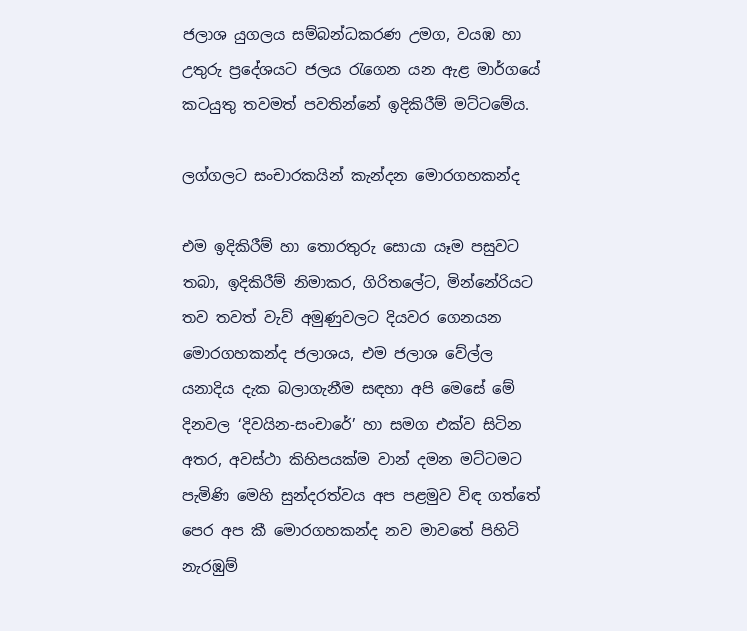ජලාශ යුගලය සම්බන්ධකරණ උමග, වයඹ හා උතුරු ප්‍රදේශයට ජලය රැගෙන යන ඇළ මාර්ගයේ කටයුතු තවමත් පවතින්නේ ඉදිකිරීම් මට්ටමේය.

ලග්ගලට සංචාරකයින් කැන්දන මොරගහකන්ද

එම ඉදිකිරීම් හා තොරතුරු සොයා යෑම පසුවට තබා, ඉදිකිරීම් නිමාකර, ගිරිතලේට, මින්නේරියට තව තවත් වැව් අමුණුවලට දියවර ගෙනයන මොරගහකන්ද ජලාශය, එම ජලාශ වේල්ල යනාදිය දැක බලාගැනීම සඳහා අපි මෙසේ මේ දිනවල ‘දිවයින-සංචාරේ’ හා සමග එක්ව සිටින අතර, අවස්ථා කිහිපයක්ම වාන් දමන මට්ටමට පැමිණි මෙහි සුන්දරත්වය අප පළමුව විඳ ගත්තේ පෙර අප කී මොරගහකන්ද නව මාවතේ පිහිටි නැරඹුම්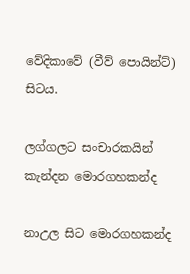වේදිකාවේ (වීව් පොයින්ට්) සිටය.

ලග්ගලට සංචාරකයින් කැන්දන මොරගහකන්ද

නාඋල සිට මොරගහකන්ද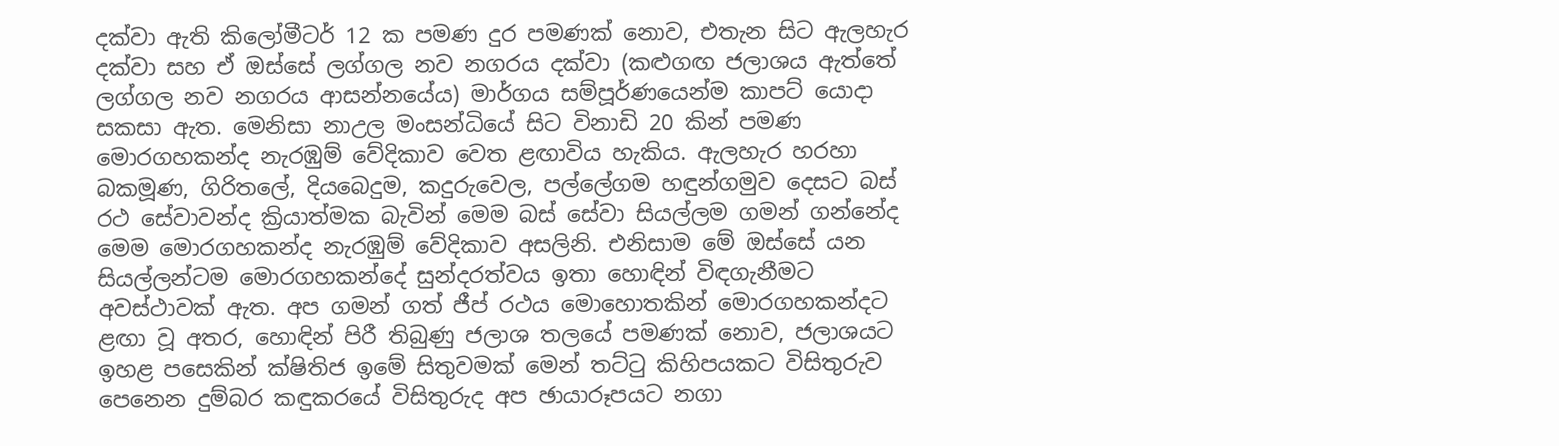දක්වා ඇති කිලෝමීටර් 12 ක පමණ දුර පමණක් නොව, එතැන සිට ඇලහැර දක්වා සහ ඒ ඔස්සේ ලග්ගල නව නගරය දක්වා (කළුගඟ ජලාශය ඇත්තේ ලග්ගල නව නගරය ආසන්නයේය) මාර්ගය සම්පූර්ණයෙන්ම කාපට් යොදා සකසා ඇත. මෙනිසා නාඋල මංසන්ධියේ සිට විනාඩි 20 කින් පමණ මොරගහකන්ද නැරඹුම් වේදිකාව වෙත ළඟාවිය හැකිය. ඇලහැර හරහා බකමූණ, ගිරිතලේ, දියබෙදුම, කදුරුවෙල, පල්ලේගම හඳුන්ගමුව දෙසට බස් රථ සේවාවන්ද ක්‍රියාත්මක බැවින් මෙම බස් සේවා සියල්ලම ගමන් ගන්නේද මෙම මොරගහකන්ද නැරඹුම් වේදිකාව අසලිනි. එනිසාම මේ ඔස්සේ යන සියල්ලන්ටම මොරගහකන්දේ සුන්දරත්වය ඉතා හොඳින් විඳගැනීමට අවස්ථාවක් ඇත. අප ගමන් ගත් ජීප් රථය මොහොතකින් මොරගහකන්දට ළඟා වූ අතර, හොඳින් පිරී තිබුණු ජලාශ තලයේ පමණක් නොව, ජලාශයට ඉහළ පසෙකින් ක්ෂිතිජ ඉමේ සිතුවමක් මෙන් තට්ටු කිහිපයකට විසිතුරුව පෙනෙන දුම්බර කඳුකරයේ විසිතුරුද අප ඡායාරූපයට නගා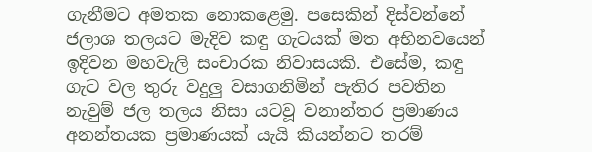ගැනීමට අමතක නොකළෙමු. පසෙකින් දිස්වන්නේ ජලාශ තලයට මැදිව කඳු ගැටයක් මත අභිනවයෙන් ඉදිවන මහවැලි සංචාරක නිවාසයකි. එසේම, කඳු ගැට වල තුරු වදුලු වසාගනිමින් පැතිර පවතින නැවුම් ජල තලය නිසා යටවූ වනාන්තර ප්‍රමාණය අනන්තයක ප්‍රමාණයක් යැයි කියන්නට තරම්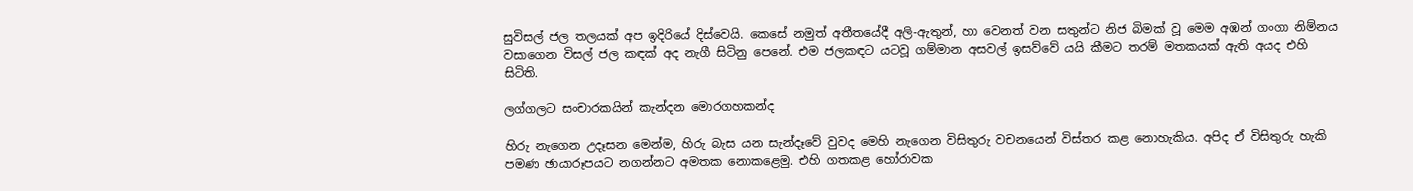සුවිසල් ජල තලයක් අප ඉදිරියේ දිස්වෙයි. කෙසේ නමුත් අතීතයේදී අලි-ඇතුන්, හා වෙනත් වන සතුන්ට නිජ බිමක් වූ මෙම අඹන් ගංගා නිම්නය වසාගෙන විසල් ජල කඳක් අද නැගී සිටිනු පෙනේ. එම ජලකඳට යටවූ ගම්මාන අසවල් ඉසව්වේ යයි කීමට තරම් මතකයක් ඇති අයද එහි සිටිති.

ලග්ගලට සංචාරකයින් කැන්දන මොරගහකන්ද

හිරු නැගෙන උදෑසන මෙන්ම, හිරු බැස යන සැන්දෑවේ වුවද මෙහි නැගෙන විසිතුරු වචනයෙන් විස්තර කළ නොහැකිය. අපිද ඒ විසිතුරු හැකි පමණ ඡායාරූපයට නගන්නට අමතක නොකළෙමු. එහි ගතකළ හෝරාවක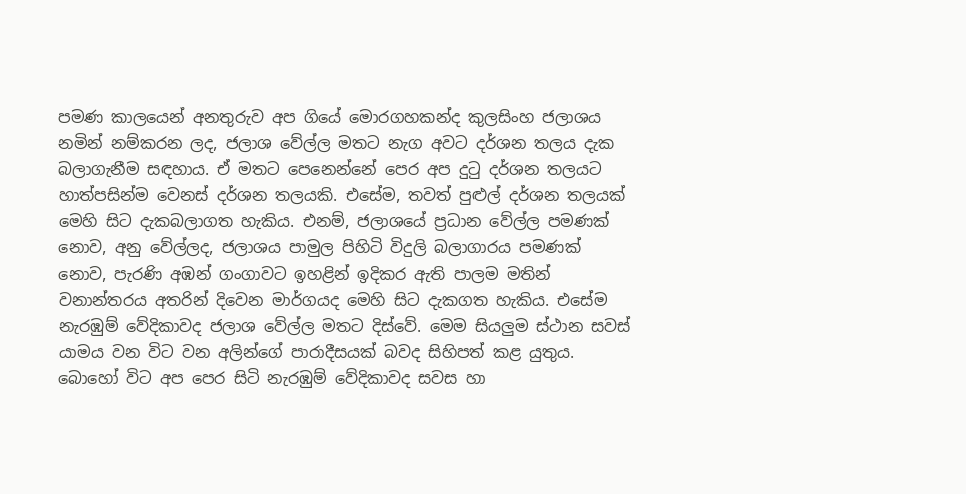පමණ කාලයෙන් අනතුරුව අප ගියේ මොරගහකන්ද කුලසිංහ ජලාශය නමින් නම්කරන ලද, ජලාශ වේල්ල මතට නැග අවට දර්ශන තලය දැක බලාගැනීම සඳහාය. ඒ මතට පෙනෙන්නේ පෙර අප දුටු දර්ශන තලයට හාත්පසින්ම වෙනස් දර්ශන තලයකි. එසේම, තවත් පුළුල් දර්ශන තලයක් මෙහි සිට දැකබලාගත හැකිය. එනම්, ජලාශයේ ප්‍රධාන වේල්ල පමණක් නොව, අනු වේල්ලද, ජලාශය පාමුල පිහිටි විදුලි බලාගාරය පමණක් නොව, පැරණි අඹන් ගංගාවට ඉහළින් ඉදිකර ඇති පාලම මතින් වනාන්තරය අතරින් දිවෙන මාර්ගයද මෙහි සිට දැකගත හැකිය. එසේම නැරඹුම් වේදිකාවද ජලාශ වේල්ල මතට දිස්වේ. මෙම සියලුම ස්ථාන සවස් යාමය වන විට වන අලින්ගේ පාරාදීසයක් බවද සිහිපත් කළ යුතුය. බොහෝ විට අප පෙර සිටි නැරඹුම් වේදිකාවද සවස හා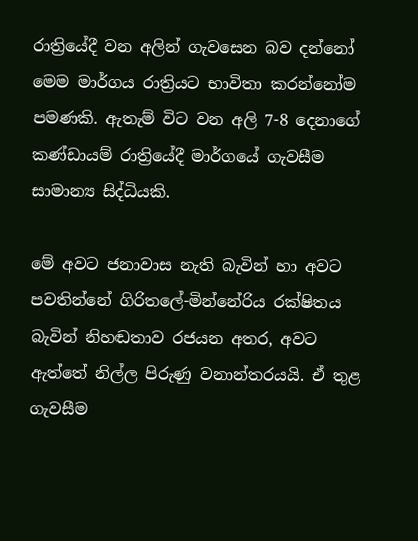රාත්‍රියේදී වන අලින් ගැවසෙන බව දන්නෝ මෙම මාර්ගය රාත්‍රියට භාවිතා කරන්නෝම පමණකි. ඇතැම් විට වන අලි 7-8 දෙනාගේ කණ්ඩායම් රාත්‍රියේදී මාර්ගයේ ගැවසීම සාමාන්‍ය සිද්ධියකි.

මේ අවට ජනාවාස නැති බැවින් හා අවට පවතින්නේ ගිරිතලේ-මින්නේරිය රක්ෂිතය බැවින් නිහඬතාව රජයන අතර, අවට ඇත්තේ නිල්ල පිරුණු වනාන්තරයයි. ඒ තුළ ගැවසීම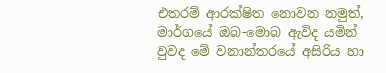එතරම් ආරක්ෂිත නොවන නමුත්, මාර්ගයේ ඔබ-මොබ ඇවිද යමින් වුවද මේ වනාන්තරයේ අසිරිය හා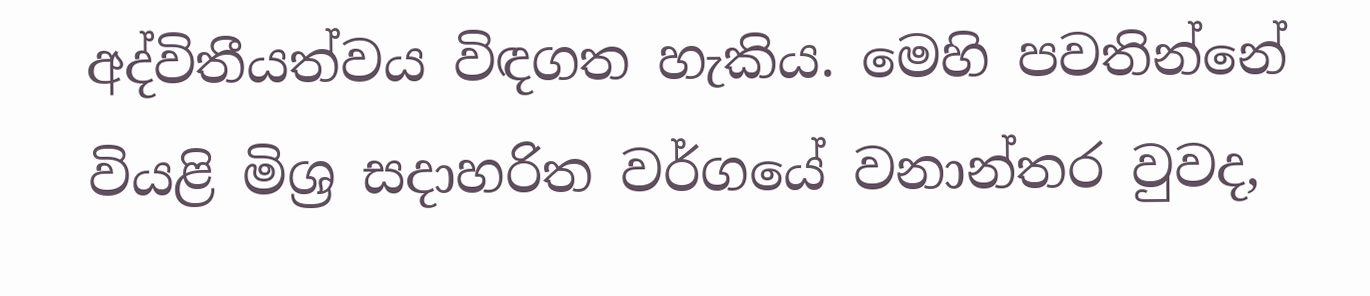අද්විතීයත්වය විඳගත හැකිය. මෙහි පවතින්නේ වියළි මිශ්‍ර සදාහරිත වර්ගයේ වනාන්තර වුවද,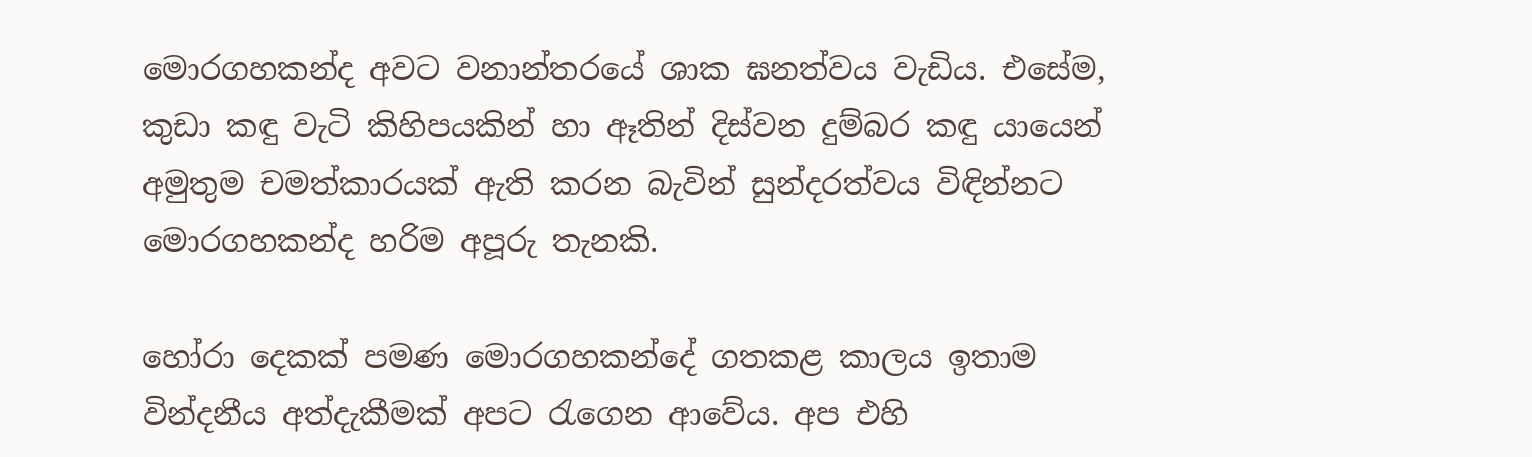මොරගහකන්ද අවට වනාන්තරයේ ශාක ඝනත්වය වැඩිය. එසේම, කුඩා කඳු වැටි කිහිපයකින් හා ඈතින් දිස්වන දුම්බර කඳු යායෙන් අමුතුම චමත්කාරයක් ඇති කරන බැවින් සුන්දරත්වය විඳින්නට මොරගහකන්ද හරිම අපූරු තැනකි.

හෝරා දෙකක් පමණ මොරගහකන්දේ ගතකළ කාලය ඉතාම වින්දනීය අත්දැකීමක් අපට රැගෙන ආවේය. අප එහි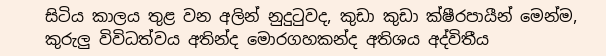සිටිය කාලය තුළ වන අලින් නුදුටුවද, කුඩා කුඩා ක්ෂීරපායීන් මෙන්ම, කුරුලු විවිධත්වය අතින්ද මොරගහකන්ද අතිශය අද්විතීය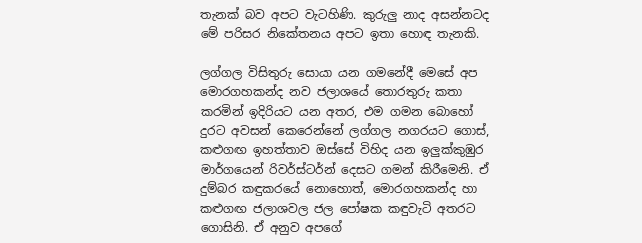තැනක් බව අපට වැටහිණි. කුරුලු නාද අසන්නටද මේ පරිසර නිකේතනය අපට ඉතා හොඳ තැනකි.

ලග්ගල විසිතුරු සොයා යන ගමනේදී මෙසේ අප මොරගහකන්ද නව ජලාශයේ තොරතුරු කතා කරමින් ඉදිරියට යන අතර, එම ගමන බොහෝ දුරට අවසන් කෙරෙන්නේ ලග්ගල නගරයට ගොස්, කළුගඟ ඉහත්තාව ඔස්සේ විහිද යන ඉලුක්කුඹුර මාර්ගයෙන් රිවර්ස්ටර්න් දෙසට ගමන් කිරීමෙනි. ඒ දුම්බර කඳුකරයේ නොහොත්, මොරගහකන්ද හා කළුගඟ ජලාශවල ජල පෝෂක කඳුවැටි අතරට ගොසිනි. ඒ අනුව අපගේ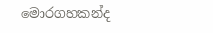මොරගහකන්ද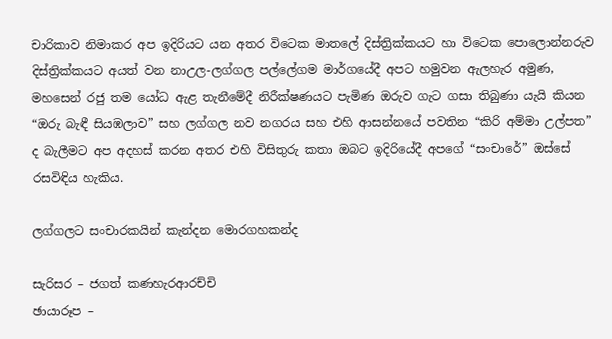චාරිකාව නිමාකර අප ඉදිරියට යන අතර විටෙක මාතලේ දිස්ත්‍රික්කයට හා විටෙක පොලොන්නරුව දිස්ත්‍රික්කයට අයත් වන නාඋල-ලග්ගල පල්ලේගම මාර්ගයේදී අපට හමුවන ඇලහැර අමුණ, මහසෙන් රජු තම යෝධ ඇළ තැනීමේදී නිරීක්ෂණයට පැමිණ ඔරුව ගැට ගසා තිබුණා යැයි කියන “ඔරු බැඳී සියඹලාව” සහ ලග්ගල නව නගරය සහ එහි ආසන්නයේ පවතින “කිරි අම්මා උල්පත” ද බැලීමට අප අදහස් කරන අතර එහි විසිතුරු කතා ඔබට ඉදිරියේදී අපගේ “සංචාරේ” ඔස්සේ රසවිඳිය හැකිය.

ලග්ගලට සංචාරකයින් කැන්දන මොරගහකන්ද

සැරිසර – ජගත් කණහැරආරච්චි
ඡායාරූප –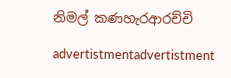නිමල් කණහැරආරච්චි

advertistmentadvertistment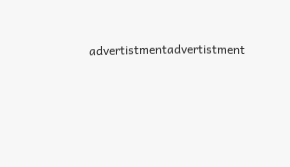advertistmentadvertistment